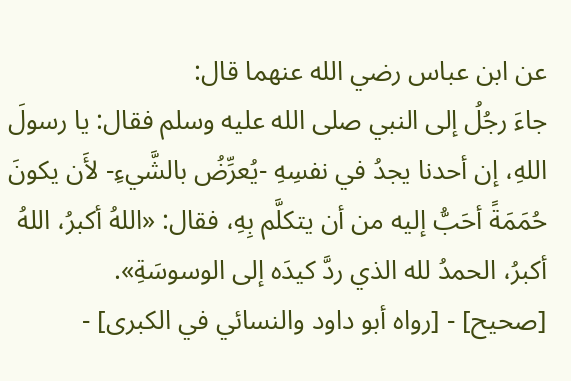عن ابن عباس رضي الله عنهما قال:
جاءَ رجُلُ إلى النبي صلى الله عليه وسلم فقال: يا رسولَ اللهِ، إن أحدنا يجدُ في نفسِهِ -يُعرِّضُ بالشَّيءِ- لأَن يكونَ حُمَمَةً أحَبُّ إليه من أن يتكلَّم بِهِ، فقال: «اللهُ أكبرُ، اللهُ أكبرُ، الحمدُ لله الذي ردَّ كيدَه إلى الوسوسَةِ».
[صحيح] - [رواه أبو داود والنسائي في الكبرى] -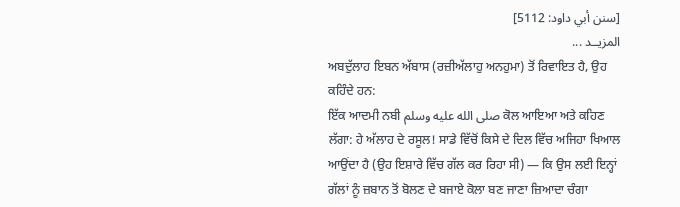[سنن أبي داود: 5112]
المزيــد ...
ਅਬਦੁੱਲਾਹ ਇਬਨ ਅੱਬਾਸ (ਰਜ਼ੀਅੱਲਾਹੁ ਅਨਹੁਮਾ) ਤੋਂ ਰਿਵਾਇਤ ਹੈ, ਉਹ ਕਹਿੰਦੇ ਹਨ:
ਇੱਕ ਆਦਮੀ ਨਬੀ صلى الله عليه وسلم ਕੋਲ ਆਇਆ ਅਤੇ ਕਹਿਣ ਲੱਗਾ: ਹੇ ਅੱਲਾਹ ਦੇ ਰਸੂਲ! ਸਾਡੇ ਵਿੱਚੋਂ ਕਿਸੇ ਦੇ ਦਿਲ ਵਿੱਚ ਅਜਿਹਾ ਖਿਆਲ ਆਉਂਦਾ ਹੈ (ਉਹ ਇਸ਼ਾਰੇ ਵਿੱਚ ਗੱਲ ਕਰ ਰਿਹਾ ਸੀ) — ਕਿ ਉਸ ਲਈ ਇਨ੍ਹਾਂ ਗੱਲਾਂ ਨੂੰ ਜ਼ਬਾਨ ਤੋਂ ਬੋਲਣ ਦੇ ਬਜਾਏ ਕੋਲਾ ਬਣ ਜਾਣਾ ਜ਼ਿਆਦਾ ਚੰਗਾ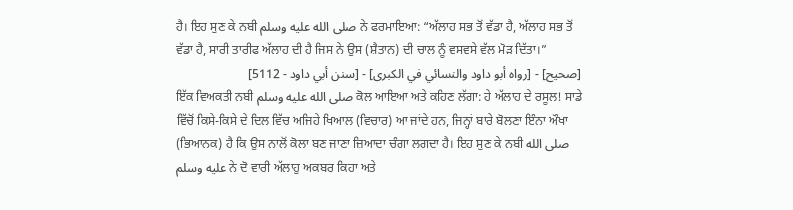ਹੈ। ਇਹ ਸੁਣ ਕੇ ਨਬੀ صلى الله عليه وسلم ਨੇ ਫਰਮਾਇਆ: “ਅੱਲਾਹ ਸਭ ਤੋਂ ਵੱਡਾ ਹੈ, ਅੱਲਾਹ ਸਭ ਤੋਂ ਵੱਡਾ ਹੈ, ਸਾਰੀ ਤਾਰੀਫ ਅੱਲਾਹ ਦੀ ਹੈ ਜਿਸ ਨੇ ਉਸ (ਸ਼ੈਤਾਨ) ਦੀ ਚਾਲ ਨੂੰ ਵਸਵਸੇ ਵੱਲ ਮੋੜ ਦਿੱਤਾ।”
[صحيح] - [رواه أبو داود والنسائي في الكبرى] - [سنن أبي داود - 5112]
ਇੱਕ ਵਿਅਕਤੀ ਨਬੀ صلى الله عليه وسلم ਕੋਲ ਆਇਆ ਅਤੇ ਕਹਿਣ ਲੱਗਾ: ਹੇ ਅੱਲਾਹ ਦੇ ਰਸੂਲ! ਸਾਡੇ ਵਿੱਚੋਂ ਕਿਸੇ-ਕਿਸੇ ਦੇ ਦਿਲ ਵਿੱਚ ਅਜਿਹੇ ਖਿਆਲ (ਵਿਚਾਰ) ਆ ਜਾਂਦੇ ਹਨ, ਜਿਨ੍ਹਾਂ ਬਾਰੇ ਬੋਲਣਾ ਇੰਨਾ ਔਖਾ (ਭਿਆਨਕ) ਹੈ ਕਿ ਉਸ ਨਾਲੋਂ ਕੋਲਾ ਬਣ ਜਾਣਾ ਜ਼ਿਆਦਾ ਚੰਗਾ ਲਗਦਾ ਹੈ। ਇਹ ਸੁਣ ਕੇ ਨਬੀ صلى الله عليه وسلم ਨੇ ਦੋ ਵਾਰੀ ਅੱਲਾਹੁ ਅਕਬਰ ਕਿਹਾ ਅਤੇ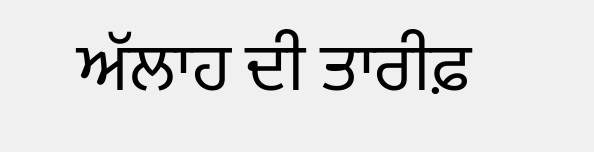ਅੱਲਾਹ ਦੀ ਤਾਰੀਫ਼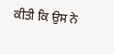ਕੀਤੀ ਕਿ ਉਸ ਨੇ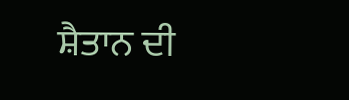ਸ਼ੈਤਾਨ ਦੀ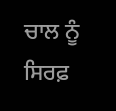ਚਾਲ ਨੂੰ ਸਿਰਫ਼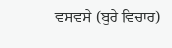ਵਸਵਸੇ (ਬੁਰੇ ਵਿਚਾਰ)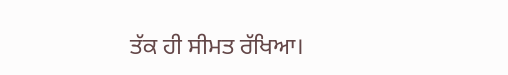ਤੱਕ ਹੀ ਸੀਮਤ ਰੱਖਿਆ।